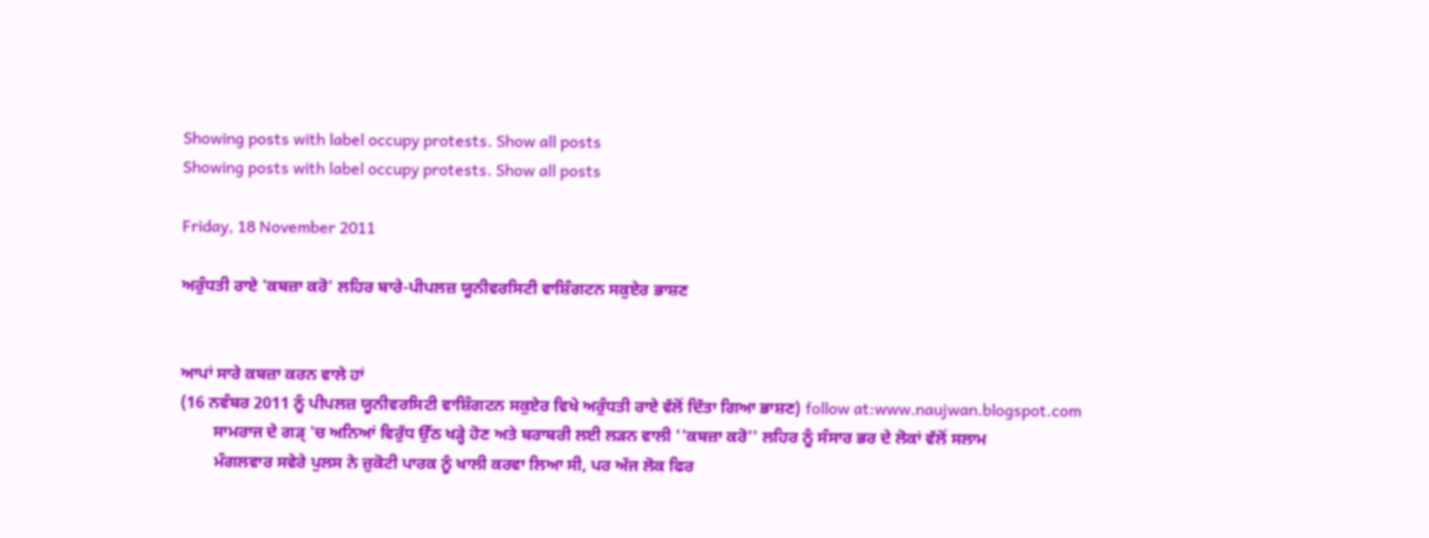Showing posts with label occupy protests. Show all posts
Showing posts with label occupy protests. Show all posts

Friday, 18 November 2011

ਅਰੁੰਧਤੀ ਰਾਏ 'ਕਬਜ਼ਾ ਕਰੋ' ਲਹਿਰ ਬਾਰੇ-ਪੀਪਲਜ਼ ਯੂਨੀਵਰਸਿਟੀ ਵਾਸ਼ਿੰਗਟਨ ਸਕੁਏਰ ਭਾਸ਼ਣ


ਆਪਾਂ ਸਾਰੇ ਕਬਜ਼ਾ ਕਰਨ ਵਾਲੇ ਹਾਂ
(16 ਨਵੰਬਰ 2011 ਨੂੰ ਪੀਪਲਜ਼ ਯੂਨੀਵਰਸਿਟੀ ਵਾਸ਼ਿੰਗਟਨ ਸਕੁਏਰ ਵਿਖੇ ਅਰੁੰਧਤੀ ਰਾਏ ਵੱਲੋਂ ਦਿੱਤਾ ਗਿਆ ਭਾਸ਼ਣ) follow at:www.naujwan.blogspot.com
        ਸਾਮਰਾਜ ਦੇ ਗੜ੍ 'ਚ ਅਨਿਆਂ ਵਿਰੁੱਧ ਉੱਠ ਖੜ੍ਹੇ ਹੋਣ ਅਤੇ ਬਰਾਬਰੀ ਲਈ ਲੜਨ ਵਾਲੀ ''ਕਬਜ਼ਾ ਕਰੋ'' ਲਹਿਰ ਨੂੰ ਸੰਸਾਰ ਭਰ ਦੇ ਲੋਕਾਂ ਵੱਲੋਂ ਸਲਾਮ
        ਮੰਗਲਵਾਰ ਸਵੇਰੇ ਪੁਲਸ ਨੇ ਜ਼ੁਕੋਟੀ ਪਾਰਕ ਨੂੰ ਖਾਲੀ ਕਰਵਾ ਲਿਆ ਸੀ, ਪਰ ਅੱਜ ਲੋਕ ਫਿਰ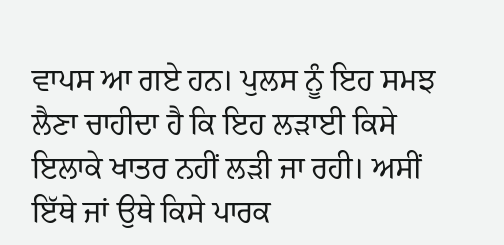ਵਾਪਸ ਆ ਗਏ ਹਨ। ਪੁਲਸ ਨੂੰ ਇਹ ਸਮਝ ਲੈਣਾ ਚਾਹੀਦਾ ਹੈ ਕਿ ਇਹ ਲੜਾਈ ਕਿਸੇ ਇਲਾਕੇ ਖਾਤਰ ਨਹੀਂ ਲੜੀ ਜਾ ਰਹੀ। ਅਸੀਂ ਇੱਥੇ ਜਾਂ ਉਥੇ ਕਿਸੇ ਪਾਰਕ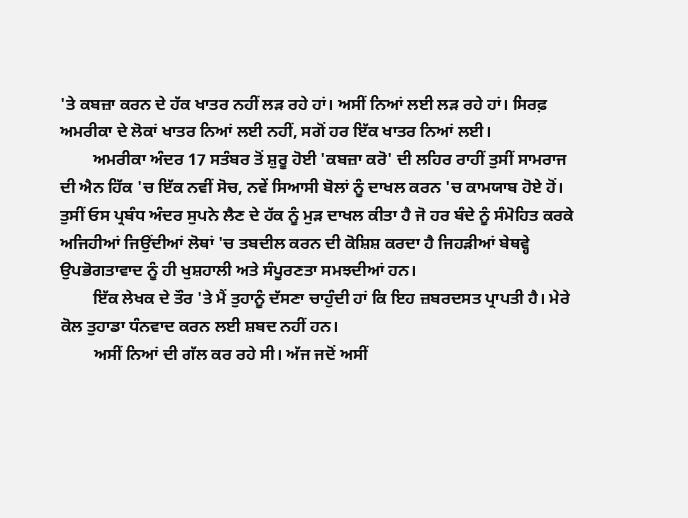'ਤੇ ਕਬਜ਼ਾ ਕਰਨ ਦੇ ਹੱਕ ਖਾਤਰ ਨਹੀਂ ਲੜ ਰਹੇ ਹਾਂ। ਅਸੀਂ ਨਿਆਂ ਲਈ ਲੜ ਰਹੇ ਹਾਂ। ਸਿਰਫ਼ ਅਮਰੀਕਾ ਦੇ ਲੋਕਾਂ ਖਾਤਰ ਨਿਆਂ ਲਈ ਨਹੀਂ, ਸਗੋਂ ਹਰ ਇੱਕ ਖਾਤਰ ਨਿਆਂ ਲਈ।
        ਅਮਰੀਕਾ ਅੰਦਰ 17 ਸਤੰਬਰ ਤੋਂ ਸ਼ੁਰੂ ਹੋਈ 'ਕਬਜ਼ਾ ਕਰੋ' ਦੀ ਲਹਿਰ ਰਾਹੀਂ ਤੁਸੀਂ ਸਾਮਰਾਜ ਦੀ ਐਨ ਹਿੱਕ 'ਚ ਇੱਕ ਨਵੀਂ ਸੋਚ, ਨਵੇਂ ਸਿਆਸੀ ਬੋਲਾਂ ਨੂੰ ਦਾਖਲ ਕਰਨ 'ਚ ਕਾਮਯਾਬ ਹੋਏ ਹੋਂ। ਤੁਸੀਂ ਓਸ ਪ੍ਰਬੰਧ ਅੰਦਰ ਸੁਪਨੇ ਲੈਣ ਦੇ ਹੱਕ ਨੂੰ ਮੁੜ ਦਾਖਲ ਕੀਤਾ ਹੈ ਜੋ ਹਰ ਬੰਦੇ ਨੂੰ ਸੰਮੋਹਿਤ ਕਰਕੇ ਅਜਿਹੀਆਂ ਜਿਉਂਦੀਆਂ ਲੋਥਾਂ 'ਚ ਤਬਦੀਲ ਕਰਨ ਦੀ ਕੋਸ਼ਿਸ਼ ਕਰਦਾ ਹੈ ਜਿਹੜੀਆਂ ਬੇਥਵ੍ਹੇ  ਉਪਭੋਗਤਾਵਾਦ ਨੂੰ ਹੀ ਖੁਸ਼ਹਾਲੀ ਅਤੇ ਸੰਪੂਰਣਤਾ ਸਮਝਦੀਆਂ ਹਨ।
        ਇੱਕ ਲੇਖਕ ਦੇ ਤੌਰ 'ਤੇ ਮੈਂ ਤੁਹਾਨੂੰ ਦੱਸਣਾ ਚਾਹੁੰਦੀ ਹਾਂ ਕਿ ਇਹ ਜ਼ਬਰਦਸਤ ਪ੍ਰਾਪਤੀ ਹੈ। ਮੇਰੇ ਕੋਲ ਤੁਹਾਡਾ ਧੰਨਵਾਦ ਕਰਨ ਲਈ ਸ਼ਬਦ ਨਹੀਂ ਹਨ।
        ਅਸੀਂ ਨਿਆਂ ਦੀ ਗੱਲ ਕਰ ਰਹੇ ਸੀ। ਅੱਜ ਜਦੋਂ ਅਸੀਂ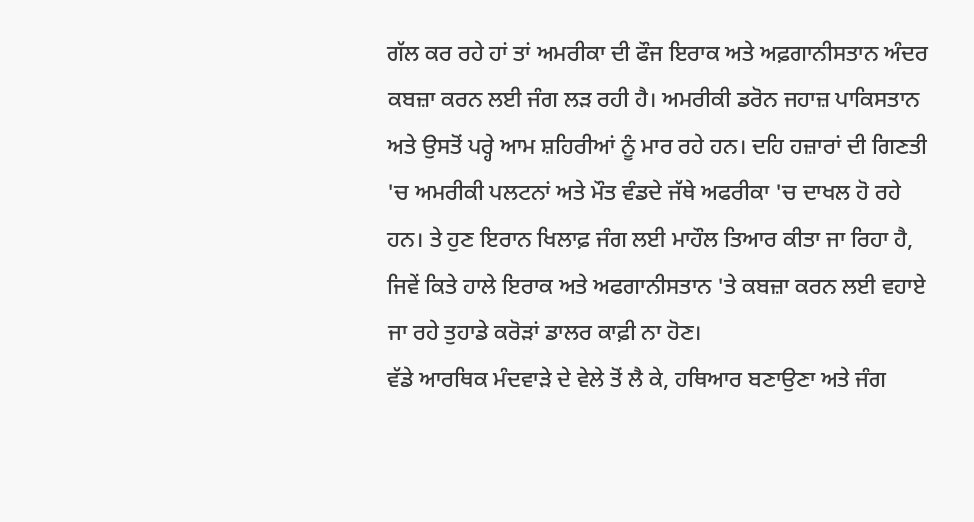ਗੱਲ ਕਰ ਰਹੇ ਹਾਂ ਤਾਂ ਅਮਰੀਕਾ ਦੀ ਫੌਜ ਇਰਾਕ ਅਤੇ ਅਫ਼ਗਾਨੀਸਤਾਨ ਅੰਦਰ ਕਬਜ਼ਾ ਕਰਨ ਲਈ ਜੰਗ ਲੜ ਰਹੀ ਹੈ। ਅਮਰੀਕੀ ਡਰੋਨ ਜਹਾਜ਼ ਪਾਕਿਸਤਾਨ ਅਤੇ ਉਸਤੋਂ ਪਰ੍ਹੇ ਆਮ ਸ਼ਹਿਰੀਆਂ ਨੂੰ ਮਾਰ ਰਹੇ ਹਨ। ਦਹਿ ਹਜ਼ਾਰਾਂ ਦੀ ਗਿਣਤੀ 'ਚ ਅਮਰੀਕੀ ਪਲਟਨਾਂ ਅਤੇ ਮੌਤ ਵੰਡਦੇ ਜੱਥੇ ਅਫਰੀਕਾ 'ਚ ਦਾਖਲ ਹੋ ਰਹੇ ਹਨ। ਤੇ ਹੁਣ ਇਰਾਨ ਖਿਲਾਫ਼ ਜੰਗ ਲਈ ਮਾਹੌਲ ਤਿਆਰ ਕੀਤਾ ਜਾ ਰਿਹਾ ਹੈ, ਜਿਵੇਂ ਕਿਤੇ ਹਾਲੇ ਇਰਾਕ ਅਤੇ ਅਫਗਾਨੀਸਤਾਨ 'ਤੇ ਕਬਜ਼ਾ ਕਰਨ ਲਈ ਵਹਾਏ ਜਾ ਰਹੇ ਤੁਹਾਡੇ ਕਰੋੜਾਂ ਡਾਲਰ ਕਾਫ਼ੀ ਨਾ ਹੋਣ।
ਵੱਡੇ ਆਰਥਿਕ ਮੰਦਵਾੜੇ ਦੇ ਵੇਲੇ ਤੋਂ ਲੈ ਕੇ, ਹਥਿਆਰ ਬਣਾਉਣਾ ਅਤੇ ਜੰਗ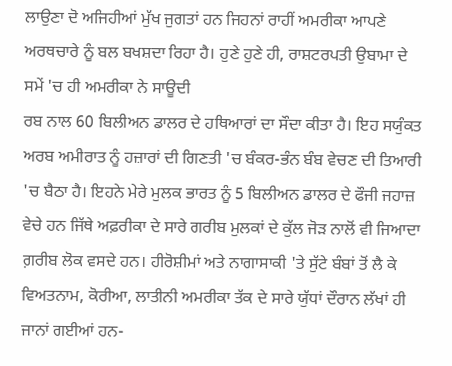ਲਾਉਣਾ ਦੋ ਅਜਿਹੀਆਂ ਮੁੱਖ ਜੁਗਤਾਂ ਹਨ ਜਿਹਨਾਂ ਰਾਹੀਂ ਅਮਰੀਕਾ ਆਪਣੇ ਅਰਥਚਾਰੇ ਨੂੰ ਬਲ ਬਖਸ਼ਦਾ ਰਿਹਾ ਹੈ। ਹੁਣੇ ਹੁਣੇ ਹੀ, ਰਾਸ਼ਟਰਪਤੀ ਉਬਾਮਾ ਦੇ ਸਮੇਂ 'ਚ ਹੀ ਅਮਰੀਕਾ ਨੇ ਸਾਊਦੀ
ਰਬ ਨਾਲ 60 ਬਿਲੀਅਨ ਡਾਲਰ ਦੇ ਹਥਿਆਰਾਂ ਦਾ ਸੌਦਾ ਕੀਤਾ ਹੈ। ਇਹ ਸਯੁੰਕਤ ਅਰਬ ਅਮੀਰਾਤ ਨੂੰ ਹਜ਼ਾਰਾਂ ਦੀ ਗਿਣਤੀ 'ਚ ਬੰਕਰ-ਭੰਨ ਬੰਬ ਵੇਚਣ ਦੀ ਤਿਆਰੀ 'ਚ ਬੈਠਾ ਹੈ। ਇਹਨੇ ਮੇਰੇ ਮੁਲਕ ਭਾਰਤ ਨੂੰ 5 ਬਿਲੀਅਨ ਡਾਲਰ ਦੇ ਫੌਜੀ ਜਹਾਜ਼ ਵੇਚੇ ਹਨ ਜਿੱਥੇ ਅਫ਼ਰੀਕਾ ਦੇ ਸਾਰੇ ਗਰੀਬ ਮੁਲਕਾਂ ਦੇ ਕੁੱਲ ਜੋੜ ਨਾਲੋਂ ਵੀ ਜਿਆਦਾ ਗ਼ਰੀਬ ਲੋਕ ਵਸਦੇ ਹਨ। ਹੀਰੋਸ਼ੀਮਾਂ ਅਤੇ ਨਾਗਾਸਾਕੀ 'ਤੇ ਸੁੱਟੇ ਬੰਬਾਂ ਤੋਂ ਲੈ ਕੇ ਵਿਅਤਨਾਮ, ਕੋਰੀਆ, ਲਾਤੀਨੀ ਅਮਰੀਕਾ ਤੱਕ ਦੇ ਸਾਰੇ ਯੁੱਧਾਂ ਦੌਰਾਨ ਲੱਖਾਂ ਹੀ ਜਾਨਾਂ ਗਈਆਂ ਹਨ-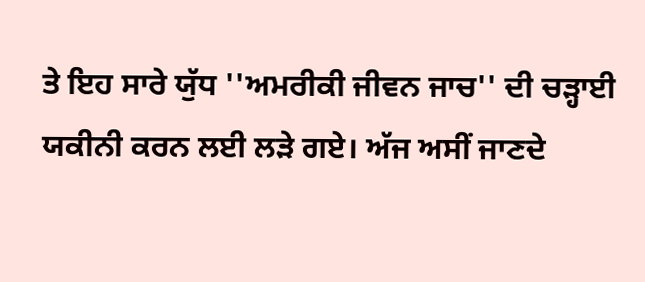ਤੇ ਇਹ ਸਾਰੇ ਯੁੱਧ ''ਅਮਰੀਕੀ ਜੀਵਨ ਜਾਚ'' ਦੀ ਚੜ੍ਹਾਈ ਯਕੀਨੀ ਕਰਨ ਲਈ ਲੜੇ ਗਏ। ਅੱਜ ਅਸੀਂ ਜਾਣਦੇ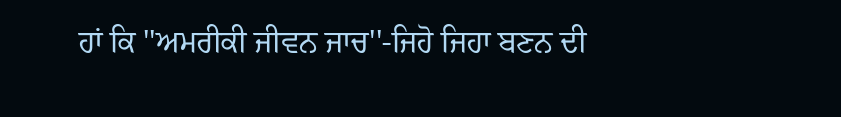ਹਾਂ ਕਿ ''ਅਮਰੀਕੀ ਜੀਵਨ ਜਾਚ''-ਜਿਹੋ ਜਿਹਾ ਬਣਨ ਦੀ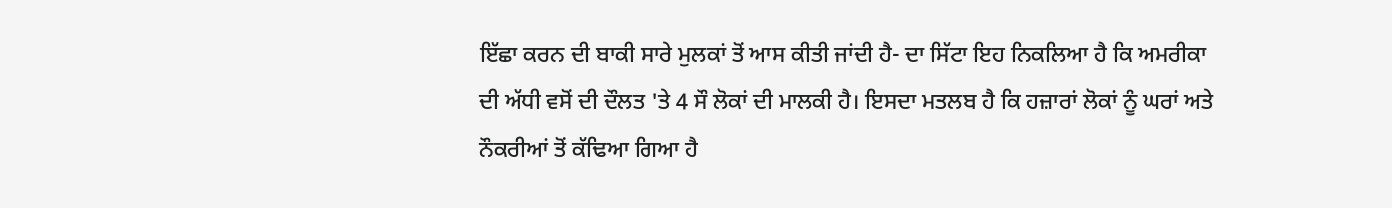ਇੱਛਾ ਕਰਨ ਦੀ ਬਾਕੀ ਸਾਰੇ ਮੁਲਕਾਂ ਤੋਂ ਆਸ ਕੀਤੀ ਜਾਂਦੀ ਹੈ- ਦਾ ਸਿੱਟਾ ਇਹ ਨਿਕਲਿਆ ਹੈ ਕਿ ਅਮਰੀਕਾ ਦੀ ਅੱਧੀ ਵਸੋਂ ਦੀ ਦੌਲਤ 'ਤੇ 4 ਸੌ ਲੋਕਾਂ ਦੀ ਮਾਲਕੀ ਹੈ। ਇਸਦਾ ਮਤਲਬ ਹੈ ਕਿ ਹਜ਼ਾਰਾਂ ਲੋਕਾਂ ਨੂੰ ਘਰਾਂ ਅਤੇ ਨੌਕਰੀਆਂ ਤੋਂ ਕੱਢਿਆ ਗਿਆ ਹੈ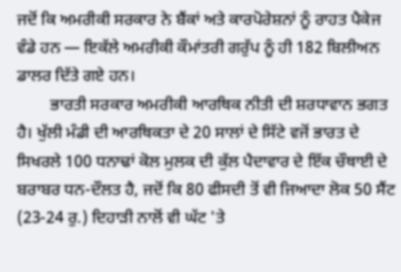ਜਦੋਂ ਕਿ ਅਮਰੀਕੀ ਸਰਕਾਰ ਨੇ ਬੈਂਕਾਂ ਅਤੇ ਕਾਰਪੋਰੇਸ਼ਨਾਂ ਨੂੰ ਰਾਹਤ ਪੈਕੇਜ ਵੰਡੇ ਹਨ — ਇਕੱਲੇ ਅਮਰੀਕੀ ਕੌਮਾਂਤਰੀ ਗਰੁੱਪ ਨੂੰ ਹੀ 182 ਬਿਲੀਅਨ ਡਾਲਰ ਦਿੱਤੇ ਗਏ ਹਨ।
        ਭਾਰਤੀ ਸਰਕਾਰ ਅਮਰੀਕੀ ਆਰਥਿਕ ਨੀਤੀ ਦੀ ਸ਼ਰਧਾਵਾਨ ਭਗਤ ਹੈ। ਖੁੱਲੀ ਮੰਡੀ ਦੀ ਆਰਥਿਕਤਾ ਦੇ 20 ਸਾਲਾਂ ਦੇ ਸਿੱਟੇ ਵਜੋਂ ਭਾਰਤ ਦੇ ਸਿਖਰਲੇ 100 ਧਨਾਢਾਂ ਕੋਲ ਮੁਲਕ ਦੀ ਕੁੱਲ ਪੈਦਾਵਾਰ ਦੇ ਇੱਕ ਚੌਥਾਈ ਦੇ ਬਰਾਬਰ ਧਨ-ਦੌਲਤ ਹੈ, ਜਦੋਂ ਕਿ 80 ਫੀਸਦੀ ਤੋਂ ਵੀ ਜਿਆਦਾ ਲੋਕ 50 ਸੈਂਟ (23-24 ਰੁ.) ਦਿਹਾੜੀ ਨਾਲੋਂ ਵੀ ਘੱਟ 'ਤੇ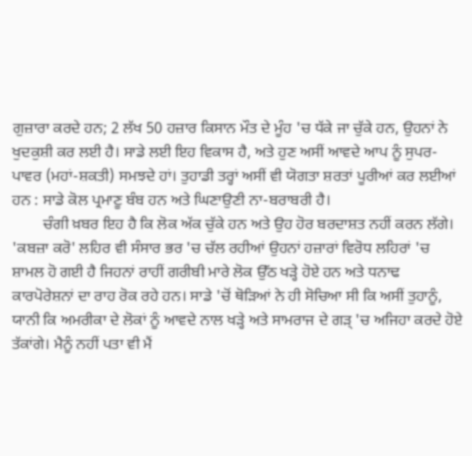ਗੁਜ਼ਾਰਾ ਕਰਦੇ ਹਨ; 2 ਲੱਖ 50 ਹਜ਼ਾਰ ਕਿਸਾਨ ਮੌਤ ਦੇ ਮੂੰਹ 'ਚ ਧੱਕੇ ਜਾ ਚੁੱਕੇ ਹਨ, ਉਹਨਾਂ ਨੇ ਖੁਦਕੁਸ਼ੀ ਕਰ ਲਈ ਹੈ। ਸਾਡੇ ਲਈ ਇਹ ਵਿਕਾਸ ਹੈ, ਅਤੇ ਹੁਣ ਅਸੀਂ ਆਵਦੇ ਆਪ ਨੂੰ ਸੁਪਰ-ਪਾਵਰ (ਮਹਾਂ-ਸ਼ਕਤੀ) ਸਮਝਦੇ ਹਾਂ। ਤੁਹਾਡੀ ਤਰ੍ਹਾਂ ਅਸੀਂ ਵੀ ਯੋਗਤਾ ਸ਼ਰਤਾਂ ਪੂਰੀਆਂ ਕਰ ਲਈਆਂ ਹਨ : ਸਾਡੇ ਕੋਲ ਪ੍ਰਮਾਣੂ ਬੰਬ ਹਨ ਅਤੇ ਘਿਣਾਉਣੀ ਨਾ-ਬਰਾਬਰੀ ਹੈ।
        ਚੰਗੀ ਖ਼ਬਰ ਇਹ ਹੈ ਕਿ ਲੋਕ ਅੱਕ ਚੁੱਕੇ ਹਨ ਅਤੇ ਉਹ ਹੋਰ ਬਰਦਾਸ਼ਤ ਨਹੀਂ ਕਰਨ ਲੱਗੇ। 'ਕਬਜ਼ਾ ਕਰੋ' ਲਹਿਰ ਵੀ ਸੰਸਾਰ ਭਰ 'ਚ ਚੱਲ ਰਹੀਆਂ ਉਹਨਾਂ ਹਜ਼ਾਰਾਂ ਵਿਰੋਧ ਲਹਿਰਾਂ 'ਚ ਸ਼ਾਮਲ ਹੋ ਗਈ ਹੈ ਜਿਹਨਾਂ ਰਾਹੀਂ ਗਰੀਬੀ ਮਾਰੇ ਲੋਕ ਉੱਠ ਖੜ੍ਹੇ ਹੋਏ ਹਨ ਅਤੇ ਧਨਾਢ ਕਾਰਪੋਰੇਸ਼ਨਾਂ ਦਾ ਰਾਹ ਰੋਕ ਰਹੇ ਹਨ। ਸਾਡੇ 'ਚੋਂ ਥੋੜਿਆਂ ਨੇ ਹੀ ਸੋਚਿਆ ਸੀ ਕਿ ਅਸੀਂ ਤੁਹਾਨੂੰ, ਯਾਨੀ ਕਿ ਅਮਰੀਕਾ ਦੇ ਲੋਕਾਂ ਨੂੰ ਆਵਦੇ ਨਾਲ ਖੜ੍ਹੇ ਅਤੇ ਸਾਮਰਾਜ ਦੇ ਗੜ੍ 'ਚ ਅਜਿਹਾ ਕਰਦੇ ਹੋਏ ਤੱਕਾਂਗੇ। ਮੈਨੂੰ ਨਹੀਂ ਪਤਾ ਵੀ ਮੈਂ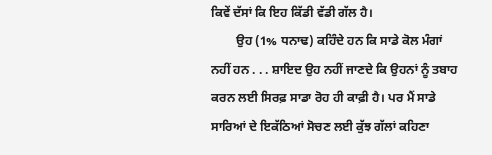ਕਿਵੇਂ ਦੱਸਾਂ ਕਿ ਇਹ ਕਿੱਡੀ ਵੱਡੀ ਗੱਲ ਹੈ।
        ਉਹ (1% ਧਨਾਢ) ਕਹਿੰਦੇ ਹਨ ਕਿ ਸਾਡੇ ਕੋਲ ਮੰਗਾਂ ਨਹੀਂ ਹਨ . . . ਸ਼ਾਇਦ ਉਹ ਨਹੀਂ ਜਾਣਦੇ ਕਿ ਉਹਨਾਂ ਨੂੰ ਤਬਾਹ ਕਰਨ ਲਈ ਸਿਰਫ਼ ਸਾਡਾ ਰੋਹ ਹੀ ਕਾਫ਼ੀ ਹੈ। ਪਰ ਮੈਂ ਸਾਡੇ ਸਾਰਿਆਂ ਦੇ ਇਕੱਠਿਆਂ ਸੋਚਣ ਲਈ ਕੁੱਝ ਗੱਲਾਂ ਕਹਿਣਾ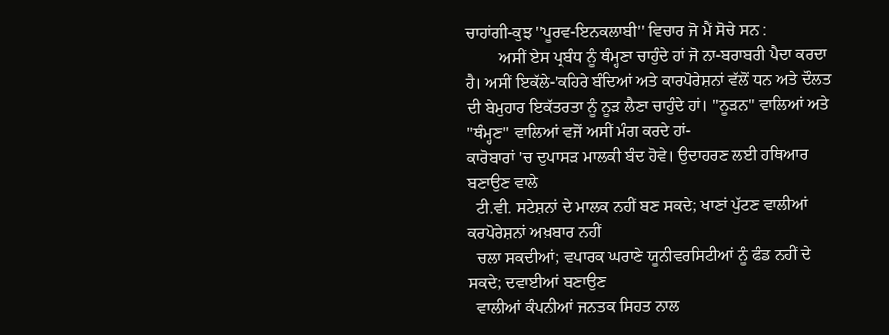ਚਾਹਾਂਗੀ-ਕੁਝ ''ਪੂਰਵ-ਇਨਕਲਾਬੀ'' ਵਿਚਾਰ ਜੋ ਮੈਂ ਸੋਚੇ ਸਨ :
        ਅਸੀਂ ਏਸ ਪ੍ਰਬੰਧ ਨੂੰ ਥੰਮ੍ਹਣਾ ਚਾਹੁੰਦੇ ਹਾਂ ਜੋ ਨਾ-ਬਰਾਬਰੀ ਪੈਦਾ ਕਰਦਾ ਹੈ। ਅਸੀਂ ਇਕੱਲੇ-'ਕਹਿਰੇ ਬੰਦਿਆਂ ਅਤੇ ਕਾਰਪੋਰੇਸ਼ਨਾਂ ਵੱਲੋਂ ਧਨ ਅਤੇ ਦੌਲਤ ਦੀ ਬੇਮੁਹਾਰ ਇਕੱਤਰਤਾ ਨੂੰ ਨੂੜ ਲੈਣਾ ਚਾਹੁੰਦੇ ਹਾਂ। ''ਨੂੜਨ'' ਵਾਲਿਆਂ ਅਤੇ ''ਥੰਮ੍ਹਣ'' ਵਾਲਿਆਂ ਵਜੋਂ ਅਸੀਂ ਮੰਗ ਕਰਦੇ ਹਾਂ-
ਕਾਰੋਬਾਰਾਂ 'ਚ ਦੁਪਾਸੜ ਮਾਲਕੀ ਬੰਦ ਹੋਵੇ। ਉਦਾਹਰਣ ਲਈ ਹਥਿਆਰ ਬਣਾਉਣ ਵਾਲੇ
  ਟੀ.ਵੀ. ਸਟੇਸ਼ਨਾਂ ਦੇ ਮਾਲਕ ਨਹੀਂ ਬਣ ਸਕਦੇ; ਖਾਣਾਂ ਪੁੱਟਣ ਵਾਲੀਆਂ ਕਰਪੋਰੇਸ਼ਨਾਂ ਅਖ਼ਬਾਰ ਨਹੀਂ
  ਚਲਾ ਸਕਦੀਆਂ; ਵਪਾਰਕ ਘਰਾਣੇ ਯੂਨੀਵਰਸਿਟੀਆਂ ਨੂੰ ਫੰਡ ਨਹੀਂ ਦੇ ਸਕਦੇ; ਦਵਾਈਆਂ ਬਣਾਉਣ
  ਵਾਲੀਆਂ ਕੰਪਨੀਆਂ ਜਨਤਕ ਸਿਹਤ ਨਾਲ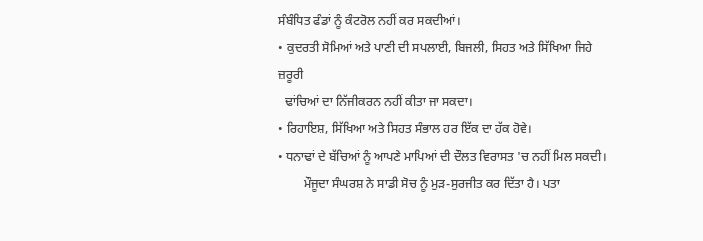ਸੰਬੰਧਿਤ ਫੰਡਾਂ ਨੂੰ ਕੰਟਰੋਲ ਨਹੀਂ ਕਰ ਸਕਦੀਆਂ।
• ਕੁਦਰਤੀ ਸੋਮਿਆਂ ਅਤੇ ਪਾਣੀ ਦੀ ਸਪਲਾਈ, ਬਿਜਲੀ, ਸਿਹਤ ਅਤੇ ਸਿੱਖਿਆ ਜਿਹੇ ਜ਼ਰੂਰੀ
  ਢਾਂਚਿਆਂ ਦਾ ਨਿੱਜੀਕਰਨ ਨਹੀਂ ਕੀਤਾ ਜਾ ਸਕਦਾ।
• ਰਿਹਾਇਸ਼, ਸਿੱਖਿਆ ਅਤੇ ਸਿਹਤ ਸੰਭਾਲ ਹਰ ਇੱਕ ਦਾ ਹੱਕ ਹੋਵੇ।
• ਧਨਾਢਾਂ ਦੇ ਬੱਚਿਆਂ ਨੂੰ ਆਪਣੇ ਮਾਪਿਆਂ ਦੀ ਦੌਲਤ ਵਿਰਾਸਤ 'ਚ ਨਹੀਂ ਮਿਲ ਸਕਦੀ।
        ਮੌਜੂਦਾ ਸੰਘਰਸ਼ ਨੇ ਸਾਡੀ ਸੋਚ ਨੂੰ ਮੁੜ-ਸੁਰਜੀਤ ਕਰ ਦਿੱਤਾ ਹੈ। ਪਤਾ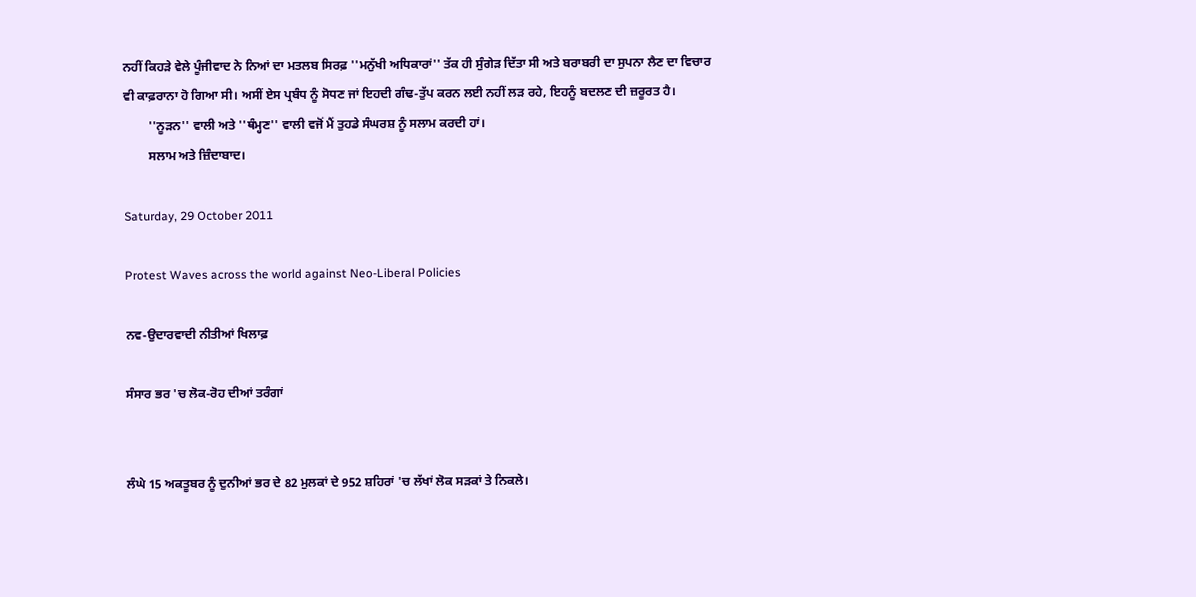ਨਹੀਂ ਕਿਹੜੇ ਵੇਲੇ ਪੂੰਜੀਵਾਦ ਨੇ ਨਿਆਂ ਦਾ ਮਤਲਬ ਸਿਰਫ਼ ''ਮਨੁੱਖੀ ਅਧਿਕਾਰਾਂ'' ਤੱਕ ਹੀ ਸੁੰਗੇੜ ਦਿੱਤਾ ਸੀ ਅਤੇ ਬਰਾਬਰੀ ਦਾ ਸੁਪਨਾ ਲੈਣ ਦਾ ਵਿਚਾਰ ਵੀ ਕਾਫ਼ਰਾਨਾ ਹੋ ਗਿਆ ਸੀ। ਅਸੀਂ ਏਸ ਪ੍ਰਬੰਧ ਨੂੰ ਸੋਧਣ ਜਾਂ ਇਹਦੀ ਗੰਢ-ਤੁੱਪ ਕਰਨ ਲਈ ਨਹੀਂ ਲੜ ਰਹੇ, ਇਹਨੂੰ ਬਦਲਣ ਦੀ ਜ਼ਰੂਰਤ ਹੈ।
        ''ਨੂੜਨ'' ਵਾਲੀ ਅਤੇ ''ਥੰਮ੍ਹਣ'' ਵਾਲੀ ਵਜੋਂ ਮੈਂ ਤੁਹਡੇ ਸੰਘਰਸ਼ ਨੂੰ ਸਲਾਮ ਕਰਦੀ ਹਾਂ।
        ਸਲਾਮ ਅਤੇ ਜ਼ਿੰਦਾਬਾਦ।

Saturday, 29 October 2011

Protest Waves across the world against Neo-Liberal Policies

ਨਵ-ਉਦਾਰਵਾਦੀ ਨੀਤੀਆਂ ਖਿਲਾਫ਼

ਸੰਸਾਰ ਭਰ 'ਚ ਲੋਕ-ਰੋਹ ਦੀਆਂ ਤਰੰਗਾਂ


ਲੰਘੇ 15 ਅਕਤੂਬਰ ਨੂੰ ਦੁਨੀਆਂ ਭਰ ਦੇ 82 ਮੁਲਕਾਂ ਦੇ 952 ਸ਼ਹਿਰਾਂ 'ਚ ਲੱਖਾਂ ਲੋਕ ਸੜਕਾਂ ਤੇ ਨਿਕਲੇ।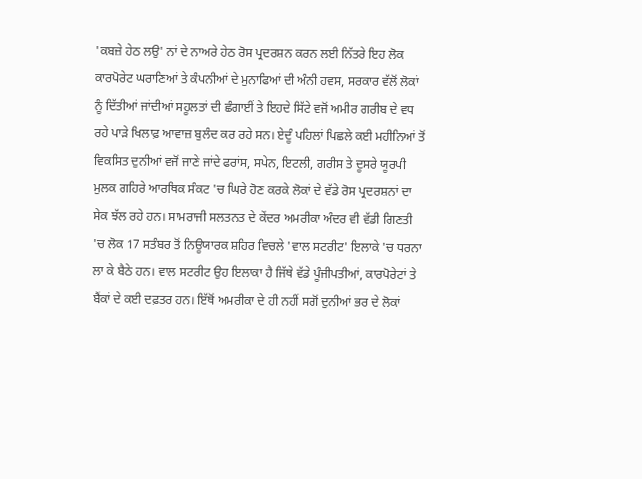'ਕਬਜ਼ੇ ਹੇਠ ਲਉ' ਨਾਂ ਦੇ ਨਾਅਰੇ ਹੇਠ ਰੋਸ ਪ੍ਰਦਰਸ਼ਨ ਕਰਨ ਲਈ ਨਿੱਤਰੇ ਇਹ ਲੋਕ ਕਾਰਪੋਰੇਟ ਘਰਾਣਿਆਂ ਤੇ ਕੰਪਨੀਆਂ ਦੇ ਮੁਨਾਫਿਆਂ ਦੀ ਅੰਨੀ ਹਵਸ, ਸਰਕਾਰ ਵੱਲੋਂ ਲੋਕਾਂ ਨੂੰ ਦਿੱਤੀਆਂ ਜਾਂਦੀਆਂ ਸਹੂਲਤਾਂ ਦੀ ਛੰਗਾਈਂ ਤੇ ਇਹਦੇ ਸਿੱਟੇ ਵਜੋਂ ਅਮੀਰ ਗਰੀਬ ਦੇ ਵਧ ਰਹੇ ਪਾੜੇ ਖਿਲਾਫ਼ ਆਵਾਜ਼ ਬੁਲੰਦ ਕਰ ਰਹੇ ਸਨ। ਏਦੂੰ ਪਹਿਲਾਂ ਪਿਛਲੇ ਕਈ ਮਹੀਨਿਆਂ ਤੋਂ ਵਿਕਸਿਤ ਦੁਨੀਆਂ ਵਜੋਂ ਜਾਣੇ ਜਾਂਦੇ ਫਰਾਂਸ, ਸਪੇਨ, ਇਟਲੀ, ਗਰੀਸ ਤੇ ਦੂਸਰੇ ਯੂਰਪੀ ਮੁਲਕ ਗਹਿਰੇ ਆਰਥਿਕ ਸੰਕਟ 'ਚ ਘਿਰੇ ਹੋਣ ਕਰਕੇ ਲੋਕਾਂ ਦੇ ਵੱਡੇ ਰੋਸ ਪ੍ਰਦਰਸ਼ਨਾਂ ਦਾ ਸੇਕ ਝੱਲ ਰਹੇ ਹਨ। ਸਾਮਰਾਜੀ ਸਲਤਨਤ ਦੇ ਕੇਂਦਰ ਅਮਰੀਕਾ ਅੰਦਰ ਵੀ ਵੱਡੀ ਗਿਣਤੀ 'ਚ ਲੋਕ 17 ਸਤੰਬਰ ਤੋਂ ਨਿਊਯਾਰਕ ਸ਼ਹਿਰ ਵਿਚਲੇ 'ਵਾਲ ਸਟਰੀਟ' ਇਲਾਕੇ 'ਚ ਧਰਨਾ ਲਾ ਕੇ ਬੈਠੇ ਹਨ। ਵਾਲ ਸਟਰੀਟ ਉਹ ਇਲਾਕਾ ਹੈ ਜਿੱਥੇ ਵੱਡੇ ਪੂੰਜੀਪਤੀਆਂ, ਕਾਰਪੋਰੇਟਾਂ ਤੇ ਬੈਂਕਾਂ ਦੇ ਕਈ ਦਫ਼ਤਰ ਹਨ। ਇੱਥੋਂ ਅਮਰੀਕਾ ਦੇ ਹੀ ਨਹੀਂ ਸਗੋਂ ਦੁਨੀਆਂ ਭਰ ਦੇ ਲੋਕਾਂ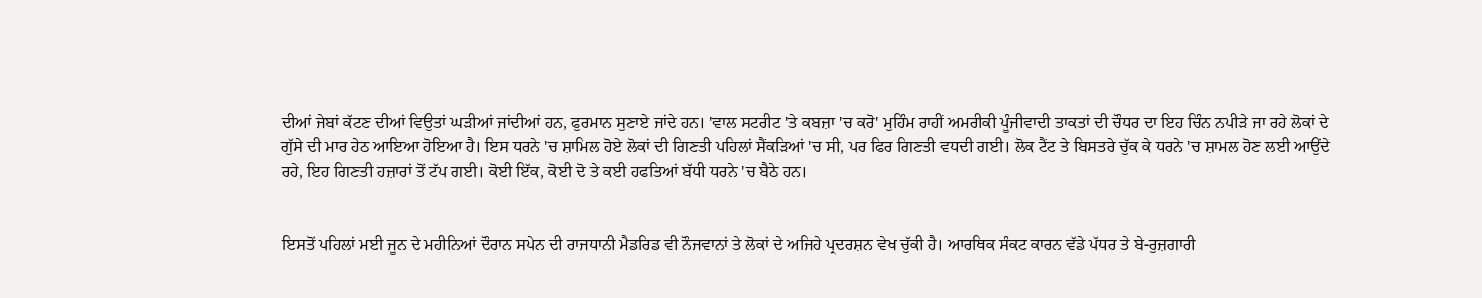ਦੀਆਂ ਜੇਬਾਂ ਕੱਟਣ ਦੀਆਂ ਵਿਉਤਾਂ ਘੜੀਆਂ ਜਾਂਦੀਆਂ ਹਨ, ਫੁਰਮਾਨ ਸੁਣਾਏ ਜਾਂਦੇ ਹਨ। 'ਵਾਲ ਸਟਰੀਟ 'ਤੇ ਕਬਜ਼ਾ 'ਚ ਕਰੋ' ਮੁਹਿੰਮ ਰਾਹੀਂ ਅਮਰੀਕੀ ਪੂੰਜੀਵਾਦੀ ਤਾਕਤਾਂ ਦੀ ਚੌਧਰ ਦਾ ਇਹ ਚਿੰਨ ਨਪੀੜੇ ਜਾ ਰਹੇ ਲੋਕਾਂ ਦੇ ਗੁੱਸੇ ਦੀ ਮਾਰ ਹੇਠ ਆਇਆ ਹੋਇਆ ਹੈ। ਇਸ ਧਰਨੇ 'ਚ ਸ਼ਾਮਿਲ ਹੋਏ ਲੋਕਾਂ ਦੀ ਗਿਣਤੀ ਪਹਿਲਾਂ ਸੈਂਕੜਿਆਂ 'ਚ ਸੀ, ਪਰ ਫਿਰ ਗਿਣਤੀ ਵਧਦੀ ਗਈ। ਲੋਕ ਟੈਂਟ ਤੇ ਬਿਸਤਰੇ ਚੁੱਕ ਕੇ ਧਰਨੇ 'ਚ ਸ਼ਾਮਲ ਹੋਣ ਲਈ ਆਉਂਦੇ ਰਹੇ, ਇਹ ਗਿਣਤੀ ਹਜ਼ਾਰਾਂ ਤੋਂ ਟੱਪ ਗਈ। ਕੋਈ ਇੱਕ, ਕੋਈ ਦੋ ਤੇ ਕਈ ਹਫਤਿਆਂ ਬੱਧੀ ਧਰਨੇ 'ਚ ਬੈਠੇ ਹਨ।


ਇਸਤੋਂ ਪਹਿਲਾਂ ਮਈ ਜੂਨ ਦੇ ਮਹੀਨਿਆਂ ਦੌਰਾਨ ਸਪੇਨ ਦੀ ਰਾਜਧਾਨੀ ਮੈਡਰਿਡ ਵੀ ਨੌਜਵਾਨਾਂ ਤੇ ਲੋਕਾਂ ਦੇ ਅਜਿਹੇ ਪ੍ਰਦਰਸ਼ਨ ਵੇਖ ਚੁੱਕੀ ਹੈ। ਆਰਥਿਕ ਸੰਕਟ ਕਾਰਨ ਵੱਡੇ ਪੱਧਰ ਤੇ ਬੇ-ਰੁਜ਼ਗਾਰੀ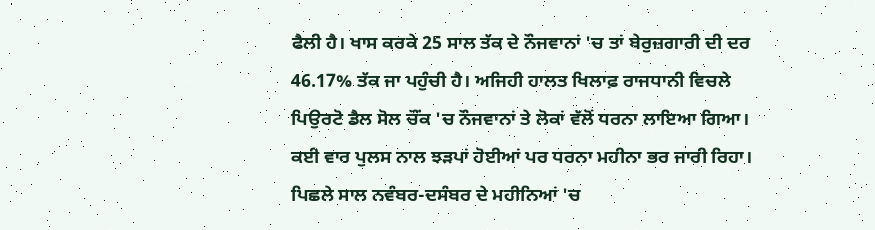ਫੈਲੀ ਹੈ। ਖਾਸ ਕਰਕੇ 25 ਸਾਲ ਤੱਕ ਦੇ ਨੌਜਵਾਨਾਂ 'ਚ ਤਾਂ ਬੇਰੁਜ਼ਗਾਰੀ ਦੀ ਦਰ 46.17% ਤੱਕ ਜਾ ਪਹੁੰਚੀ ਹੈ। ਅਜਿਹੀ ਹਾਲਤ ਖਿਲਾਫ਼ ਰਾਜਧਾਨੀ ਵਿਚਲੇ ਪਿਉਰਟੋ ਡੈਲ ਸੋਲ ਚੌਂਕ 'ਚ ਨੌਜਵਾਨਾਂ ਤੇ ਲੋਕਾਂ ਵੱਲੋਂ ਧਰਨਾ ਲਾਇਆ ਗਿਆ। ਕਈ ਵਾਰ ਪੁਲਸ ਨਾਲ ਝੜਪਾਂ ਹੋਈਆਂ ਪਰ ਧਰਨਾ ਮਹੀਨਾ ਭਰ ਜਾਰੀ ਰਿਹਾ। ਪਿਛਲੇ ਸਾਲ ਨਵੰਬਰ-ਦਸੰਬਰ ਦੇ ਮਹੀਨਿਆਂ 'ਚ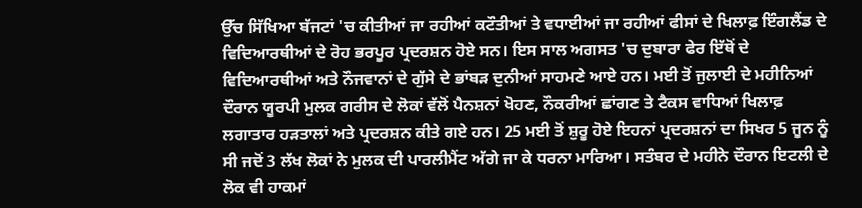ਉੱਚ ਸਿੱਖਿਆ ਬੱਜਟਾਂ 'ਚ ਕੀਤੀਆਂ ਜਾ ਰਹੀਆਂ ਕਟੌਤੀਆਂ ਤੇ ਵਧਾਈਆਂ ਜਾ ਰਹੀਆਂ ਫੀਸਾਂ ਦੇ ਖਿਲਾਫ਼ ਇੰਗਲੈਂਡ ਦੇ ਵਿਦਿਆਰਥੀਆਂ ਦੇ ਰੋਹ ਭਰਪੂਰ ਪ੍ਰਦਰਸ਼ਨ ਹੋਏ ਸਨ। ਇਸ ਸਾਲ ਅਗਸਤ 'ਚ ਦੁਬਾਰਾ ਫੇਰ ਇੱਥੋਂ ਦੇ ਵਿਦਿਆਰਥੀਆਂ ਅਤੇ ਨੌਜਵਾਨਾਂ ਦੇ ਗੁੱਸੇ ਦੇ ਭਾਂਬੜ ਦੁਨੀਆਂ ਸਾਹਮਣੇ ਆਏ ਹਨ। ਮਈ ਤੋਂ ਜੁਲਾਈ ਦੇ ਮਹੀਨਿਆਂ ਦੌਰਾਨ ਯੂਰਪੀ ਮੁਲਕ ਗਰੀਸ ਦੇ ਲੋਕਾਂ ਵੱਲੋਂ ਪੈਨਸ਼ਨਾਂ ਖੋਹਣ, ਨੌਕਰੀਆਂ ਛਾਂਗਣ ਤੇ ਟੈਕਸ ਵਾਧਿਆਂ ਖਿਲਾਫ਼ ਲਗਾਤਾਰ ਹੜਤਾਲਾਂ ਅਤੇ ਪ੍ਰਦਰਸ਼ਨ ਕੀਤੇ ਗਏ ਹਨ। 25 ਮਈ ਤੋਂ ਸ਼ੁਰੂ ਹੋਏ ਇਹਨਾਂ ਪ੍ਰਦਰਸ਼ਨਾਂ ਦਾ ਸਿਖਰ 5 ਜੂਨ ਨੂੰ ਸੀ ਜਦੋਂ 3 ਲੱਖ ਲੋਕਾਂ ਨੇ ਮੁਲਕ ਦੀ ਪਾਰਲੀਮੈਂਟ ਅੱਗੇ ਜਾ ਕੇ ਧਰਨਾ ਮਾਰਿਆ। ਸਤੰਬਰ ਦੇ ਮਹੀਨੇ ਦੌਰਾਨ ਇਟਲੀ ਦੇ ਲੋਕ ਵੀ ਹਾਕਮਾਂ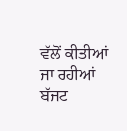ਵੱਲੋਂ ਕੀਤੀਆਂ ਜਾ ਰਹੀਆਂ ਬੱਜਟ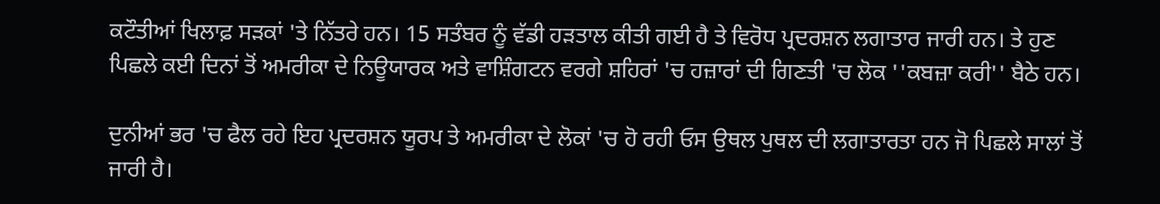ਕਟੌਤੀਆਂ ਖਿਲਾਫ਼ ਸੜਕਾਂ 'ਤੇ ਨਿੱਤਰੇ ਹਨ। 15 ਸਤੰਬਰ ਨੂੰ ਵੱਡੀ ਹੜਤਾਲ ਕੀਤੀ ਗਈ ਹੈ ਤੇ ਵਿਰੋਧ ਪ੍ਰਦਰਸ਼ਨ ਲਗਾਤਾਰ ਜਾਰੀ ਹਨ। ਤੇ ਹੁਣ ਪਿਛਲੇ ਕਈ ਦਿਨਾਂ ਤੋਂ ਅਮਰੀਕਾ ਦੇ ਨਿਊਯਾਰਕ ਅਤੇ ਵਾਸ਼ਿੰਗਟਨ ਵਰਗੇ ਸ਼ਹਿਰਾਂ 'ਚ ਹਜ਼ਾਰਾਂ ਦੀ ਗਿਣਤੀ 'ਚ ਲੋਕ ''ਕਬਜ਼ਾ ਕਰੀ'' ਬੈਠੇ ਹਨ।

ਦੁਨੀਆਂ ਭਰ 'ਚ ਫੈਲ ਰਹੇ ਇਹ ਪ੍ਰਦਰਸ਼ਨ ਯੂਰਪ ਤੇ ਅਮਰੀਕਾ ਦੇ ਲੋਕਾਂ 'ਚ ਹੋ ਰਹੀ ਓਸ ਉਥਲ ਪੁਥਲ ਦੀ ਲਗਾਤਾਰਤਾ ਹਨ ਜੋ ਪਿਛਲੇ ਸਾਲਾਂ ਤੋਂ ਜਾਰੀ ਹੈ।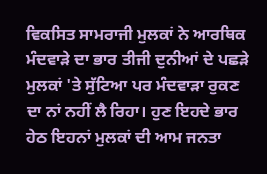ਵਿਕਸਿਤ ਸਾਮਰਾਜੀ ਮੁਲਕਾਂ ਨੇ ਆਰਥਿਕ ਮੰਦਵਾੜੇ ਦਾ ਭਾਰ ਤੀਜੀ ਦੁਨੀਆਂ ਦੇ ਪਛੜੇ ਮੁਲਕਾਂ 'ਤੇ ਸੁੱਟਿਆ ਪਰ ਮੰਦਵਾੜਾ ਰੁਕਣ ਦਾ ਨਾਂ ਨਹੀਂ ਲੈ ਰਿਹਾ। ਹੁਣ ਇਹਦੇ ਭਾਰ ਹੇਠ ਇਹਨਾਂ ਮੁਲਕਾਂ ਦੀ ਆਮ ਜਨਤਾ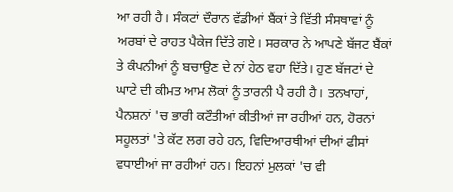ਆ ਰਹੀ ਹੈ। ਸੰਕਟਾਂ ਦੌਰਾਨ ਵੱਡੀਆਂ ਬੈਂਕਾਂ ਤੇ ਵਿੱਤੀ ਸੰਸਥਾਵਾਂ ਨੂੰ ਅਰਬਾਂ ਦੇ ਰਾਹਤ ਪੈਕੇਜ ਦਿੱਤੇ ਗਏ। ਸਰਕਾਰ ਨੇ ਆਪਣੇ ਬੱਜਟ ਬੈਂਕਾਂ ਤੇ ਕੰਪਨੀਆਂ ਨੂੰ ਬਚਾਉਣ ਦੇ ਨਾਂ ਹੇਠ ਵਹਾ ਦਿੱਤੇ। ਹੁਣ ਬੱਜਟਾਂ ਦੇ ਘਾਟੇ ਦੀ ਕੀਮਤ ਆਮ ਲੋਕਾਂ ਨੂੰ ਤਾਰਨੀ ਪੈ ਰਹੀ ਹੈ। ਤਨਖਾਹਾਂ, ਪੈਨਸ਼ਨਾਂ 'ਚ ਭਾਰੀ ਕਟੌਤੀਆਂ ਕੀਤੀਆਂ ਜਾ ਰਹੀਆਂ ਹਨ, ਹੋਰਨਾਂ ਸਹੂਲਤਾਂ 'ਤੇ ਕੱਟ ਲਗ ਰਹੇ ਹਨ, ਵਿਦਿਆਰਥੀਆਂ ਦੀਆਂ ਫੀਸਾਂ ਵਧਾਈਆਂ ਜਾ ਰਹੀਆਂ ਹਨ। ਇਹਨਾਂ ਮੁਲਕਾਂ 'ਚ ਵੀ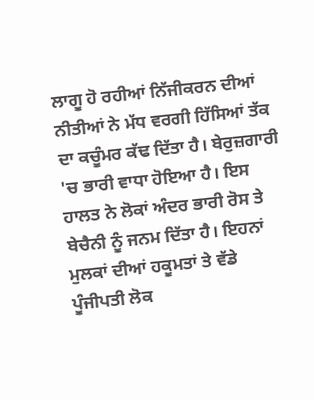ਲਾਗੂ ਹੋ ਰਹੀਆਂ ਨਿੱਜੀਕਰਨ ਦੀਆਂ ਨੀਤੀਆਂ ਨੇ ਮੱਧ ਵਰਗੀ ਹਿੱਸਿਆਂ ਤੱਕ ਦਾ ਕਚੂੰਮਰ ਕੱਢ ਦਿੱਤਾ ਹੈ। ਬੇਰੁਜ਼ਗਾਰੀ 'ਚ ਭਾਰੀ ਵਾਧਾ ਹੋਇਆ ਹੈ। ਇਸ ਹਾਲਤ ਨੇ ਲੋਕਾਂ ਅੰਦਰ ਭਾਰੀ ਰੋਸ ਤੇ ਬੇਚੈਨੀ ਨੂੰ ਜਨਮ ਦਿੱਤਾ ਹੈ। ਇਹਨਾਂ ਮੁਲਕਾਂ ਦੀਆਂ ਹਕੂਮਤਾਂ ਤੇ ਵੱਡੇ ਪੂੰਜੀਪਤੀ ਲੋਕ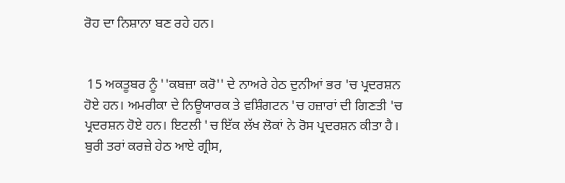ਰੋਹ ਦਾ ਨਿਸ਼ਾਨਾ ਬਣ ਰਹੇ ਹਨ।


 15 ਅਕਤੂਬਰ ਨੂੰ ''ਕਬਜ਼ਾ ਕਰੋ'' ਦੇ ਨਾਅਰੇ ਹੇਠ ਦੁਨੀਆਂ ਭਰ 'ਚ ਪ੍ਰਦਰਸ਼ਨ ਹੋਏ ਹਨ। ਅਮਰੀਕਾ ਦੇ ਨਿਊਯਾਰਕ ਤੇ ਵਸ਼ਿੰਗਟਨ 'ਚ ਹਜ਼ਾਰਾਂ ਦੀ ਗਿਣਤੀ 'ਚ ਪ੍ਰਦਰਸ਼ਨ ਹੋਏ ਹਨ। ਇਟਲੀ 'ਚ ਇੱਕ ਲੱਖ ਲੋਕਾਂ ਨੇ ਰੋਸ ਪ੍ਰਦਰਸ਼ਨ ਕੀਤਾ ਹੈ। ਬੁਰੀ ਤਰਾਂ ਕਰਜ਼ੇ ਹੇਠ ਆਏ ਗ੍ਰੀਸ,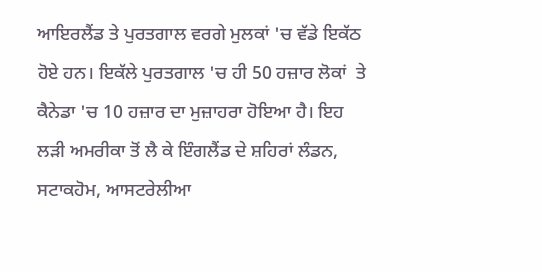ਆਇਰਲੈਂਡ ਤੇ ਪੁਰਤਗਾਲ ਵਰਗੇ ਮੁਲਕਾਂ 'ਚ ਵੱਡੇ ਇਕੱਠ ਹੋਏ ਹਨ। ਇਕੱਲੇ ਪੁਰਤਗਾਲ 'ਚ ਹੀ 50 ਹਜ਼ਾਰ ਲੋਕਾਂ  ਤੇ ਕੈਨੇਡਾ 'ਚ 10 ਹਜ਼ਾਰ ਦਾ ਮੁਜ਼ਾਹਰਾ ਹੋਇਆ ਹੈ। ਇਹ ਲੜੀ ਅਮਰੀਕਾ ਤੋਂ ਲੈ ਕੇ ਇੰਗਲੈਂਡ ਦੇ ਸ਼ਹਿਰਾਂ ਲੰਡਨ, ਸਟਾਕਹੋਮ, ਆਸਟਰੇਲੀਆ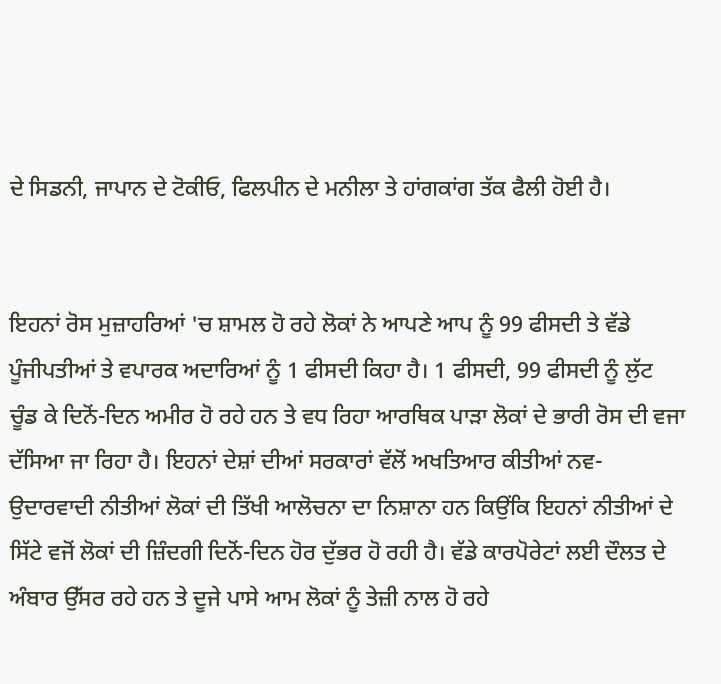ਦੇ ਸਿਡਨੀ, ਜਾਪਾਨ ਦੇ ਟੋਕੀਓ, ਫਿਲਪੀਨ ਦੇ ਮਨੀਲਾ ਤੇ ਹਾਂਗਕਾਂਗ ਤੱਕ ਫੈਲੀ ਹੋਈ ਹੈ।


ਇਹਨਾਂ ਰੋਸ ਮੁਜ਼ਾਹਰਿਆਂ 'ਚ ਸ਼ਾਮਲ ਹੋ ਰਹੇ ਲੋਕਾਂ ਨੇ ਆਪਣੇ ਆਪ ਨੂੰ 99 ਫੀਸਦੀ ਤੇ ਵੱਡੇ ਪੂੰਜੀਪਤੀਆਂ ਤੇ ਵਪਾਰਕ ਅਦਾਰਿਆਂ ਨੂੰ 1 ਫੀਸਦੀ ਕਿਹਾ ਹੈ। 1 ਫੀਸਦੀ, 99 ਫੀਸਦੀ ਨੂੰ ਲੁੱਟ ਚੂੰਡ ਕੇ ਦਿਨੋਂ-ਦਿਨ ਅਮੀਰ ਹੋ ਰਹੇ ਹਨ ਤੇ ਵਧ ਰਿਹਾ ਆਰਥਿਕ ਪਾੜਾ ਲੋਕਾਂ ਦੇ ਭਾਰੀ ਰੋਸ ਦੀ ਵਜਾ ਦੱਸਿਆ ਜਾ ਰਿਹਾ ਹੈ। ਇਹਨਾਂ ਦੇਸ਼ਾਂ ਦੀਆਂ ਸਰਕਾਰਾਂ ਵੱਲੋਂ ਅਖਤਿਆਰ ਕੀਤੀਆਂ ਨਵ-ਉਦਾਰਵਾਦੀ ਨੀਤੀਆਂ ਲੋਕਾਂ ਦੀ ਤਿੱਖੀ ਆਲੋਚਨਾ ਦਾ ਨਿਸ਼ਾਨਾ ਹਨ ਕਿਉਂਕਿ ਇਹਨਾਂ ਨੀਤੀਆਂ ਦੇ ਸਿੱਟੇ ਵਜੋਂ ਲੋਕਾਂ ਦੀ ਜ਼ਿੰਦਗੀ ਦਿਨੋਂ-ਦਿਨ ਹੋਰ ਦੁੱਭਰ ਹੋ ਰਹੀ ਹੈ। ਵੱਡੇ ਕਾਰਪੋਰੇਟਾਂ ਲਈ ਦੌਲਤ ਦੇ ਅੰਬਾਰ ਉੱਸਰ ਰਹੇ ਹਨ ਤੇ ਦੂਜੇ ਪਾਸੇ ਆਮ ਲੋਕਾਂ ਨੂੰ ਤੇਜ਼ੀ ਨਾਲ ਹੋ ਰਹੇ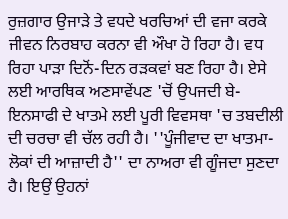ਰੁਜ਼ਗਾਰ ਉਜਾੜੇ ਤੇ ਵਧਦੇ ਖਰਚਿਆਂ ਦੀ ਵਜਾ ਕਰਕੇ ਜੀਵਨ ਨਿਰਬਾਹ ਕਰਨਾ ਵੀ ਔਖਾ ਹੋ ਰਿਹਾ ਹੈ। ਵਧ ਰਿਹਾ ਪਾੜਾ ਦਿਨੋਂ-ਦਿਨ ਰੜਕਵਾਂ ਬਣ ਰਿਹਾ ਹੈ। ਏਸੇ ਲਈ ਆਰਥਿਕ ਅਣਸਾਵੇਂਪਣ 'ਚੋਂ ਉਪਜਦੀ ਬੇ-ਇਨਸਾਫੀ ਦੇ ਖਾਤਮੇ ਲਈ ਪੂਰੀ ਵਿਵਸਥਾ 'ਚ ਤਬਦੀਲੀ ਦੀ ਚਰਚਾ ਵੀ ਚੱਲ ਰਹੀ ਹੈ। ''ਪੂੰਜੀਵਾਦ ਦਾ ਖਾਤਮਾ-ਲੋਕਾਂ ਦੀ ਆਜ਼ਾਦੀ ਹੈ'' ਦਾ ਨਾਅਰਾ ਵੀ ਗੂੰਜਦਾ ਸੁਣਦਾ ਹੈ। ਇਉਂ ਉਹਨਾਂ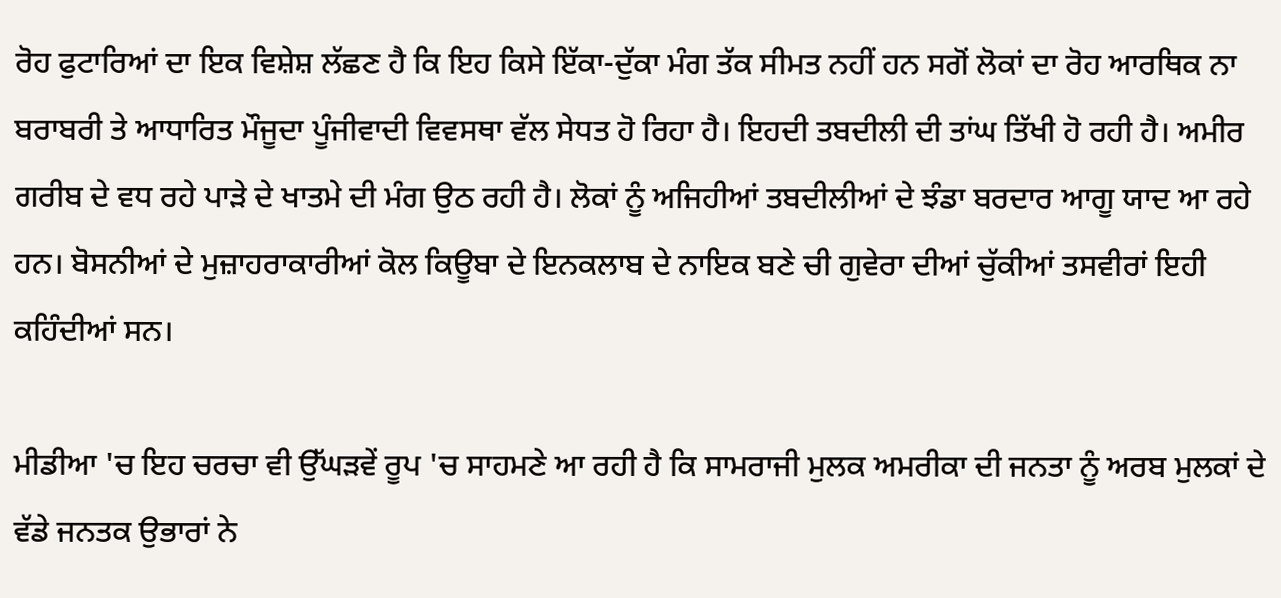ਰੋਹ ਫੁਟਾਰਿਆਂ ਦਾ ਇਕ ਵਿਸ਼ੇਸ਼ ਲੱਛਣ ਹੈ ਕਿ ਇਹ ਕਿਸੇ ਇੱਕਾ-ਦੁੱਕਾ ਮੰਗ ਤੱਕ ਸੀਮਤ ਨਹੀਂ ਹਨ ਸਗੋਂ ਲੋਕਾਂ ਦਾ ਰੋਹ ਆਰਥਿਕ ਨਾ ਬਰਾਬਰੀ ਤੇ ਆਧਾਰਿਤ ਮੌਜੂਦਾ ਪੂੰਜੀਵਾਦੀ ਵਿਵਸਥਾ ਵੱਲ ਸੇਧਤ ਹੋ ਰਿਹਾ ਹੈ। ਇਹਦੀ ਤਬਦੀਲੀ ਦੀ ਤਾਂਘ ਤਿੱਖੀ ਹੋ ਰਹੀ ਹੈ। ਅਮੀਰ ਗਰੀਬ ਦੇ ਵਧ ਰਹੇ ਪਾੜੇ ਦੇ ਖਾਤਮੇ ਦੀ ਮੰਗ ਉਠ ਰਹੀ ਹੈ। ਲੋਕਾਂ ਨੂੰ ਅਜਿਹੀਆਂ ਤਬਦੀਲੀਆਂ ਦੇ ਝੰਡਾ ਬਰਦਾਰ ਆਗੂ ਯਾਦ ਆ ਰਹੇ ਹਨ। ਬੋਸਨੀਆਂ ਦੇ ਮੁਜ਼ਾਹਰਾਕਾਰੀਆਂ ਕੋਲ ਕਿਊਬਾ ਦੇ ਇਨਕਲਾਬ ਦੇ ਨਾਇਕ ਬਣੇ ਚੀ ਗੁਵੇਰਾ ਦੀਆਂ ਚੁੱਕੀਆਂ ਤਸਵੀਰਾਂ ਇਹੀ ਕਹਿੰਦੀਆਂ ਸਨ।

ਮੀਡੀਆ 'ਚ ਇਹ ਚਰਚਾ ਵੀ ਉੱਘੜਵੇਂ ਰੂਪ 'ਚ ਸਾਹਮਣੇ ਆ ਰਹੀ ਹੈ ਕਿ ਸਾਮਰਾਜੀ ਮੁਲਕ ਅਮਰੀਕਾ ਦੀ ਜਨਤਾ ਨੂੰ ਅਰਬ ਮੁਲਕਾਂ ਦੇ ਵੱਡੇ ਜਨਤਕ ਉਭਾਰਾਂ ਨੇ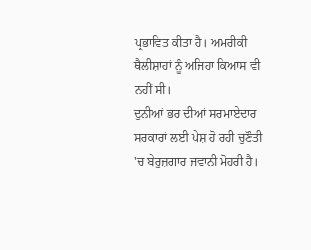ਪ੍ਰਭਾਵਿਤ ਕੀਤਾ ਹੈ। ਅਮਰੀਕੀ ਥੈਲੀਸ਼ਾਹਾਂ ਨੂੰ ਅਜਿਹਾ ਕਿਆਸ ਵੀ ਨਹੀਂ ਸੀ।
ਦੁਨੀਆਂ ਭਰ ਦੀਆਂ ਸਰਮਾਏਦਾਰ ਸਰਕਾਰਾਂ ਲਈ ਪੇਸ਼ ਹੋ ਰਹੀ ਚੁਣੌਤੀ 'ਚ ਬੇਰੁਜ਼ਗਾਰ ਜਵਾਨੀ ਮੋਹਰੀ ਹੈ।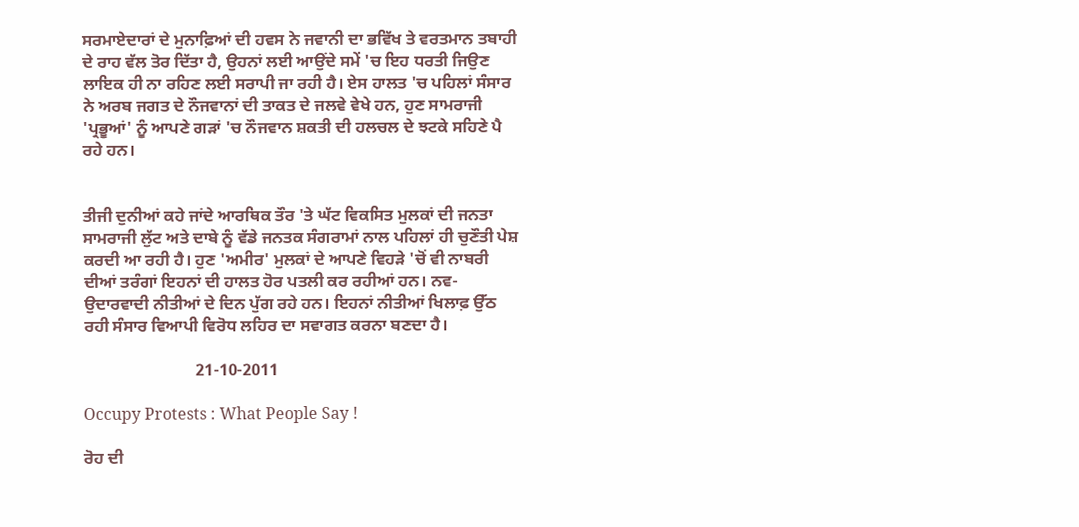ਸਰਮਾਏਦਾਰਾਂ ਦੇ ਮੁਨਾਫ਼ਿਆਂ ਦੀ ਹਵਸ ਨੇ ਜਵਾਨੀ ਦਾ ਭਵਿੱਖ ਤੇ ਵਰਤਮਾਨ ਤਬਾਹੀ ਦੇ ਰਾਹ ਵੱਲ ਤੋਰ ਦਿੱਤਾ ਹੈ, ਉਹਨਾਂ ਲਈ ਆਉਂਦੇ ਸਮੇਂ 'ਚ ਇਹ ਧਰਤੀ ਜਿਉਣ ਲਾਇਕ ਹੀ ਨਾ ਰਹਿਣ ਲਈ ਸਰਾਪੀ ਜਾ ਰਹੀ ਹੈ। ਏਸ ਹਾਲਤ 'ਚ ਪਹਿਲਾਂ ਸੰਸਾਰ ਨੇ ਅਰਬ ਜਗਤ ਦੇ ਨੌਜਵਾਨਾਂ ਦੀ ਤਾਕਤ ਦੇ ਜਲਵੇ ਵੇਖੇ ਹਨ, ਹੁਣ ਸਾਮਰਾਜੀ 'ਪ੍ਰਭੂਆਂ' ਨੂੰ ਆਪਣੇ ਗੜਾਂ 'ਚ ਨੌਜਵਾਨ ਸ਼ਕਤੀ ਦੀ ਹਲਚਲ ਦੇ ਝਟਕੇ ਸਹਿਣੇ ਪੈ ਰਹੇ ਹਨ।


ਤੀਜੀ ਦੁਨੀਆਂ ਕਹੇ ਜਾਂਦੇ ਆਰਥਿਕ ਤੌਰ 'ਤੇ ਘੱਟ ਵਿਕਸਿਤ ਮੁਲਕਾਂ ਦੀ ਜਨਤਾ ਸਾਮਰਾਜੀ ਲੁੱਟ ਅਤੇ ਦਾਬੇ ਨੂੰ ਵੱਡੇ ਜਨਤਕ ਸੰਗਰਾਮਾਂ ਨਾਲ ਪਹਿਲਾਂ ਹੀ ਚੁਣੌਤੀ ਪੇਸ਼ ਕਰਦੀ ਆ ਰਹੀ ਹੈ। ਹੁਣ 'ਅਮੀਰ' ਮੁਲਕਾਂ ਦੇ ਆਪਣੇ ਵਿਹੜੇ 'ਚੋਂ ਵੀ ਨਾਬਰੀ ਦੀਆਂ ਤਰੰਗਾਂ ਇਹਨਾਂ ਦੀ ਹਾਲਤ ਹੋਰ ਪਤਲੀ ਕਰ ਰਹੀਆਂ ਹਨ। ਨਵ-ਉਦਾਰਵਾਦੀ ਨੀਤੀਆਂ ਦੇ ਦਿਨ ਪੁੱਗ ਰਹੇ ਹਨ। ਇਹਨਾਂ ਨੀਤੀਆਂ ਖਿਲਾਫ਼ ਉੱਠ ਰਹੀ ਸੰਸਾਰ ਵਿਆਪੀ ਵਿਰੋਧ ਲਹਿਰ ਦਾ ਸਵਾਗਤ ਕਰਨਾ ਬਣਦਾ ਹੈ।

                           21-10-2011

Occupy Protests : What People Say !

ਰੋਹ ਦੀ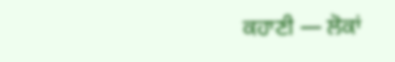ਕਹਾਣੀ — ਲੋਕਾਂ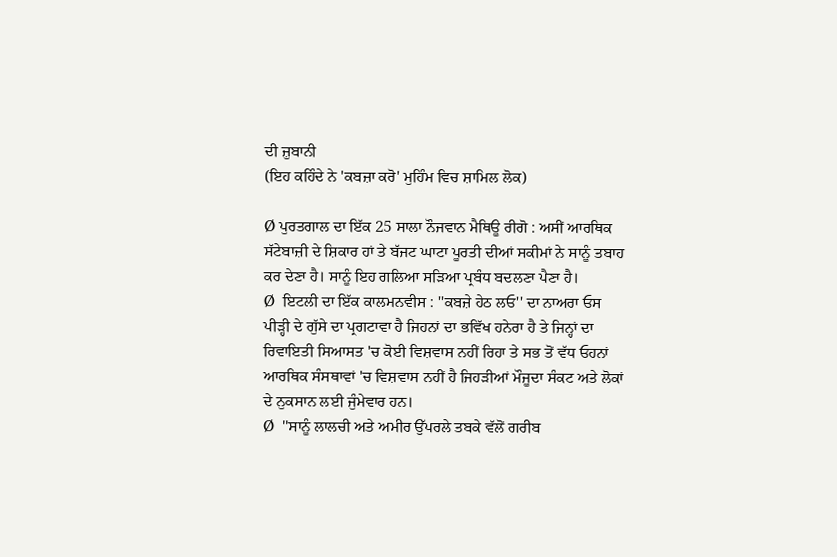ਦੀ ਜ਼ੁਬਾਨੀ
(ਇਹ ਕਹਿੰਦੇ ਨੇ 'ਕਬਜ਼ਾ ਕਰੋ' ਮੁਹਿੰਮ ਵਿਚ ਸ਼ਾਮਿਲ ਲੋਕ)

Ø ਪੁਰਤਗਾਲ ਦਾ ਇੱਕ 25 ਸਾਲਾ ਨੌਜਵਾਨ ਮੈਥਿਊ ਰੀਗੋ : ਅਸੀਂ ਆਰਥਿਕ ਸੱਟੇਬਾਜ਼ੀ ਦੇ ਸ਼ਿਕਾਰ ਹਾਂ ਤੇ ਬੱਜਟ ਘਾਟਾ ਪੂਰਤੀ ਦੀਆਂ ਸਕੀਮਾਂ ਨੇ ਸਾਨੂੰ ਤਬਾਹ ਕਰ ਦੇਣਾ ਹੈ। ਸਾਨੂੰ ਇਹ ਗਲਿਆ ਸੜਿਆ ਪ੍ਰਬੰਧ ਬਦਲਣਾ ਪੈਣਾ ਹੈ।
Ø  ਇਟਲੀ ਦਾ ਇੱਕ ਕਾਲਮਨਵੀਸ : ''ਕਬਜ਼ੇ ਹੇਠ ਲਓ'' ਦਾ ਨਾਅਰਾ ਓਸ ਪੀੜ੍ਹੀ ਦੇ ਗੁੱਸੇ ਦਾ ਪ੍ਰਗਟਾਵਾ ਹੈ ਜਿਹਨਾਂ ਦਾ ਭਵਿੱਖ ਹਨੇਰਾ ਹੈ ਤੇ ਜਿਨ੍ਹਾਂ ਦਾ ਰਿਵਾਇਤੀ ਸਿਆਸਤ 'ਚ ਕੋਈ ਵਿਸ਼ਵਾਸ ਨਹੀਂ ਰਿਹਾ ਤੇ ਸਭ ਤੋਂ ਵੱਧ ਓਹਨਾਂ ਆਰਥਿਕ ਸੰਸਥਾਵਾਂ 'ਚ ਵਿਸ਼ਵਾਸ ਨਹੀਂ ਹੈ ਜਿਹੜੀਆਂ ਮੌਜੂਦਾ ਸੰਕਟ ਅਤੇ ਲੋਕਾਂ ਦੇ ਨੁਕਸਾਨ ਲਈ ਜੁੰਮੇਵਾਰ ਹਨ।
Ø  ''ਸਾਨੂੰ ਲਾਲਚੀ ਅਤੇ ਅਮੀਰ ਉੱਪਰਲੇ ਤਬਕੇ ਵੱਲੋਂ ਗਰੀਬ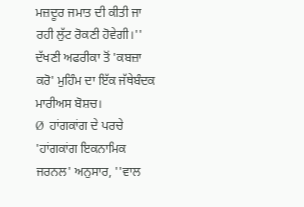ਮਜ਼ਦੂਰ ਜਮਾਤ ਦੀ ਕੀਤੀ ਜਾ ਰਹੀ ਲੁੱਟ ਰੋਕਣੀ ਹੋਵੇਗੀ।'' ਦੱਖਣੀ ਅਫਰੀਕਾ ਤੋਂ 'ਕਬਜ਼ਾ ਕਰੋ' ਮੁਹਿੰਮ ਦਾ ਇੱਕ ਜੱਥੇਬੰਦਕ ਮਾਰੀਅਸ ਬੋਸ਼ਚ।
Ø  ਹਾਂਗਕਾਂਗ ਦੇ ਪਰਚੇ 'ਹਾਂਗਕਾਂਗ ਇਕਨਾਮਿਕ ਜਰਨਲ' ਅਨੁਸਾਰ, ''ਵਾਲ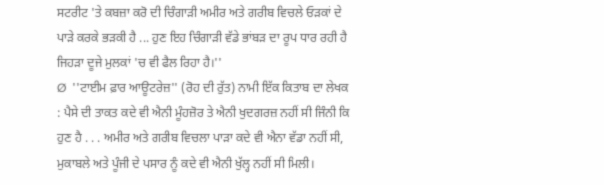ਸਟਰੀਟ 'ਤੇ ਕਬਜ਼ਾ ਕਰੋ ਦੀ ਚਿੰਗਾੜੀ ਅਮੀਰ ਅਤੇ ਗਰੀਬ ਵਿਚਲੇ ਓੜਕਾਂ ਦੇ ਪਾੜੇ ਕਰਕੇ ਭੜਕੀ ਹੈ ... ਹੁਣ ਇਹ ਚਿੰਗਾੜੀ ਵੱਡੇ ਭਾਂਬੜ ਦਾ ਰੂਪ ਧਾਰ ਰਹੀ ਹੈ ਜਿਹੜਾ ਦੂਜੇ ਮੁਲਕਾਂ 'ਚ ਵੀ ਫੈਲ ਰਿਹਾ ਹੈ।''
Ø  ''ਟਾਈਮ ਫ਼ਾਰ ਆਊਟਰੇਜ਼'' (ਰੋਹ ਦੀ ਰੁੱਤ) ਨਾਮੀ ਇੱਕ ਕਿਤਾਬ ਦਾ ਲੇਖਕ : ਪੈਸੇ ਦੀ ਤਾਕਤ ਕਦੇ ਵੀ ਐਨੀ ਮੂੰਹਜ਼ੋਰ ਤੇ ਐਨੀ ਖੁਦਗਰਜ਼ ਨਹੀਂ ਸੀ ਜਿੰਨੀ ਕਿ ਹੁਣ ਹੈ . . . ਅਮੀਰ ਅਤੇ ਗਰੀਬ ਵਿਚਲਾ ਪਾੜਾ ਕਦੇ ਵੀ ਐਨਾ ਵੱਡਾ ਨਹੀਂ ਸੀ, ਮੁਕਾਬਲੇ ਅਤੇ ਪੂੰਜੀ ਦੇ ਪਸਾਰ ਨੂੰ ਕਦੇ ਵੀ ਐਨੀ ਖੁੱਲ੍ਹ ਨਹੀਂ ਸੀ ਮਿਲੀ।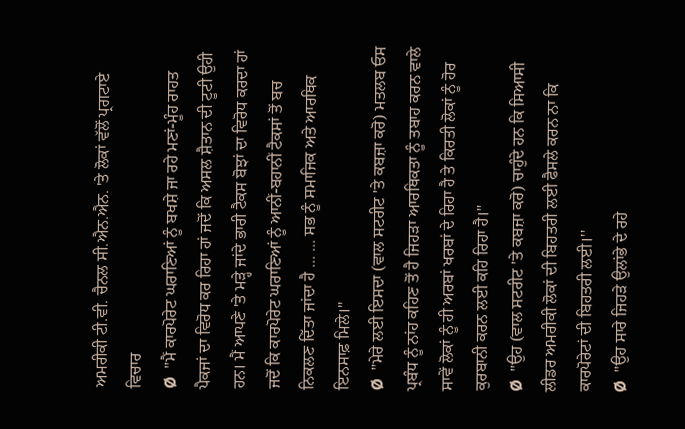ਅਮਰੀਕੀ ਟੀ.ਵੀ. ਚੈਨਲ ਸੀ.ਐਨ.ਐਨ. 'ਤੇ ਲੋਕਾਂ ਵੱਲੋਂ ਪ੍ਰਗਟਾਏ ਵਿਚਾਰ
Ø  ''ਮੈਂ ਕਾਰਪੋਰੇਟ ਘਰਾਣਿਆਂ ਨੂੰ ਬਖਸ਼ੇ ਜਾ ਰਹੇ ਮਣਾਂ-ਮੂੰਹ ਰਾਹਤ ਪੈਕਜਾਂ ਦਾ ਵਿਰੋਧ ਕਰ ਰਿਹਾ ਹਾਂ ਜਦੋਂ ਕਿ ਅਸਲ ਸ਼ੈਤਾਨ ਦੀ ਟੂਟੀ ਉਹੀ ਹਨ। ਮੈਂ ਆਪਣੇ 'ਤੇ ਮੜ੍ਹੇ ਜਾਂਦੇ ਭਾਰੀ ਟੈਕਸ ਬੋਝਾਂ ਦਾ ਵਿਰੋਧ ਕਰਦਾ ਹਾਂ ਜਦੋਂ ਕਿ ਕਾਰਪੋਰੇਟ ਘਰਾਣਿਆਂ ਨੂੰ ਆਨੀਂ-ਬਹਾਨੀਂ ਟੈਕਸਾਂ ਤੋਂ ਬਚ ਨਿਕਲਣ ਦਿੱਤਾ ਜਾਂਦਾ ਹੈ ... ... ਸਭ ਨੂੰ ਸਮਾਜਿਕ ਅਤੇ ਆਰਥਿਕ ਇਨਸਾਫ਼ ਮਿਲੇ।''
Ø  ''ਮੇਰੇ ਲਈ ਇਸਦਾ (ਵਾਲ ਸਟਰੀਟ 'ਤੇ ਕਬਜ਼ਾ ਕਰੋ) ਮਤਲਬ ਓਸ ਪ੍ਰਬੰਧ ਨੂੰ ਨਾਂਹ ਕਹਿਣ ਤੋਂ ਹੈ ਜਿਹੜਾ ਆਰਥਿਕਤਾ ਨੂੰ ਤਬਾਹ ਕਰਨ ਵਾਲੇ ਸਾਵੇਂ ਲੋਕਾਂ ਨੂੰ ਹੀ ਅਰਬਾਂ ਖਰਬਾਂ ਦੇ ਰਿਹਾ ਹੈ ਤੇ ਕਿਰਤੀ ਲੋਕਾਂ ਨੂੰ ਹੋਰ ਕੁਰਬਾਨੀ ਕਰਨ ਲਈ ਕਹਿ ਰਿਹਾ ਹੈ।''
Ø  ''ਉਹ (ਵਾਲ ਸਟਰੀਟ 'ਤੇ ਕਬਜ਼ਾ ਕਰੋ) ਚਾਹੁੰਦੇ ਹਨ ਕਿ ਸਿਆਸੀ ਲੀਡਰ ਅਮਰੀਕੀ ਲੋਕਾਂ ਦੀ ਬਿਹਤਰੀ ਲਈ ਫੈਸਲੇ ਕਰਨ ਨਾ ਕਿ ਕਾਰਪੋਰੇਟਾਂ ਦੀ ਬਿਹਤਰੀ ਲਈ।''
Ø  ''ਉਹ ਸਾਰੇ ਜਿਹੜੇ ਉਲਾਂਭੇ ਦੇ ਰਹੇ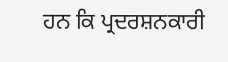ਹਨ ਕਿ ਪ੍ਰਦਰਸ਼ਨਕਾਰੀ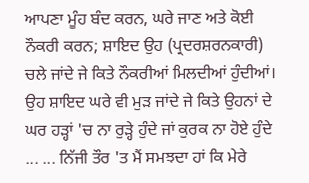ਆਪਣਾ ਮੂੰਹ ਬੰਦ ਕਰਨ, ਘਰੇ ਜਾਣ ਅਤੇ ਕੋਈ ਨੌਕਰੀ ਕਰਨ; ਸ਼ਾਇਦ ਉਹ (ਪ੍ਰਦਰਸ਼ਰਨਕਾਰੀ) ਚਲੇ ਜਾਂਦੇ ਜੇ ਕਿਤੇ ਨੌਕਰੀਆਂ ਮਿਲਦੀਆਂ ਹੁੰਦੀਆਂ। ਉਹ ਸ਼ਾਇਦ ਘਰੇ ਵੀ ਮੁੜ ਜਾਂਦੇ ਜੇ ਕਿਤੇ ਉਹਨਾਂ ਦੇ ਘਰ ਹੜ੍ਹਾਂ 'ਚ ਨਾ ਰੁੜ੍ਹੇ ਹੁੰਦੇ ਜਾਂ ਕੁਰਕ ਨਾ ਹੋਏ ਹੁੰਦੇ ... ... ਨਿੱਜੀ ਤੌਰ 'ਤ ਮੈਂ ਸਮਝਦਾ ਹਾਂ ਕਿ ਮੇਰੇ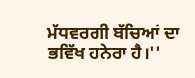ਮੱਧਵਰਗੀ ਬੱਚਿਆਂ ਦਾ ਭਵਿੱਖ ਹਨੇਰਾ ਹੈ।''